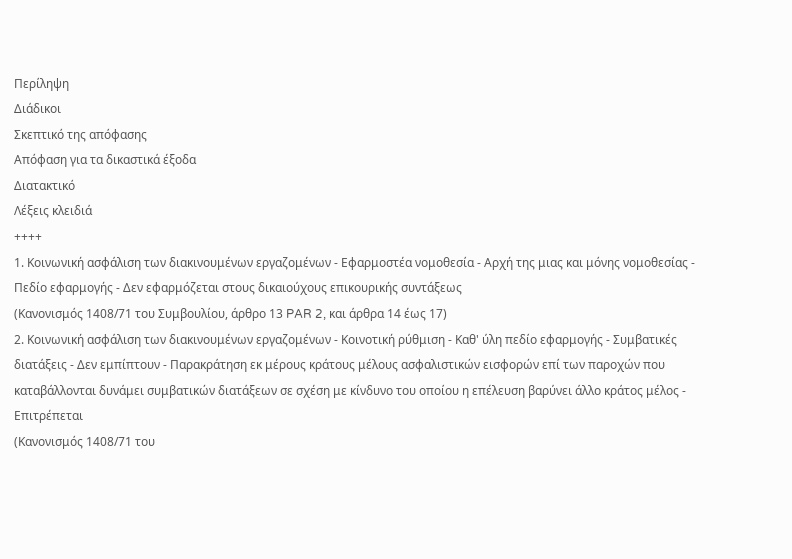Περίληψη
Διάδικοι
Σκεπτικό της απόφασης
Απόφαση για τα δικαστικά έξοδα
Διατακτικό
Λέξεις κλειδιά
++++
1. Κοινωνική ασφάλιση των διακινουμένων εργαζομένων - Εφαρμοστέα νομοθεσία - Αρχή της μιας και μόνης νομοθεσίας - Πεδίο εφαρμογής - Δεν εφαρμόζεται στους δικαιούχους επικουρικής συντάξεως
(Κανονισμός 1408/71 του Συμβουλίου, άρθρο 13 PAR 2, και άρθρα 14 έως 17)
2. Κοινωνική ασφάλιση των διακινουμένων εργαζομένων - Κοινοτική ρύθμιση - Καθ' ύλη πεδίο εφαρμογής - Συμβατικές διατάξεις - Δεν εμπίπτουν - Παρακράτηση εκ μέρους κράτους μέλους ασφαλιστικών εισφορών επί των παροχών που καταβάλλονται δυνάμει συμβατικών διατάξεων σε σχέση με κίνδυνο του οποίου η επέλευση βαρύνει άλλο κράτος μέλος - Επιτρέπεται
(Κανονισμός 1408/71 του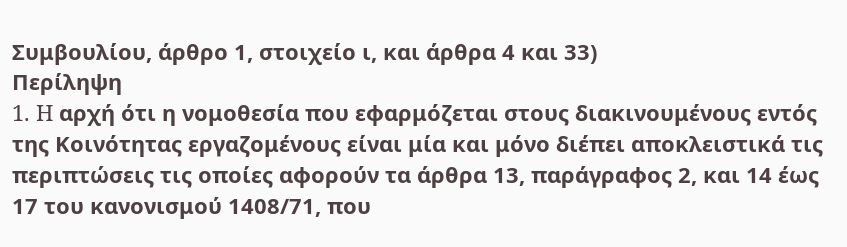Συμβουλίου, άρθρο 1, στοιχείο ι, και άρθρα 4 και 33)
Περίληψη
1. H αρχή ότι η νομοθεσία που εφαρμόζεται στους διακινουμένους εντός της Κοινότητας εργαζομένους είναι μία και μόνο διέπει αποκλειστικά τις
περιπτώσεις τις οποίες αφορούν τα άρθρα 13, παράγραφος 2, και 14 έως 17 του κανονισμού 1408/71, που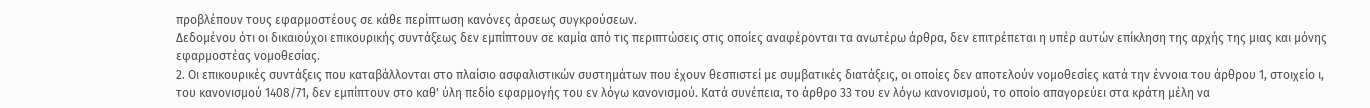προβλέπουν τους εφαρμοστέους σε κάθε περίπτωση κανόνες άρσεως συγκρούσεων.
Δεδομένου ότι οι δικαιούχοι επικουρικής συντάξεως δεν εμπίπτουν σε καμία από τις περιπτώσεις στις οποίες αναφέρονται τα ανωτέρω άρθρα, δεν επιτρέπεται η υπέρ αυτών επίκληση της αρχής της μιας και μόνης εφαρμοστέας νομοθεσίας.
2. Οι επικουρικές συντάξεις που καταβάλλονται στο πλαίσιο ασφαλιστικών συστημάτων που έχουν θεσπιστεί με συμβατικές διατάξεις, οι οποίες δεν αποτελούν νομοθεσίες κατά την έννοια του άρθρου 1, στοιχείο ι, του κανονισμού 1408/71, δεν εμπίπτουν στο καθ' ύλη πεδίο εφαρμογής του εν λόγω κανονισμού. Κατά συνέπεια, το άρθρο 33 του εν λόγω κανονισμού, το οποίο απαγορεύει στα κράτη μέλη να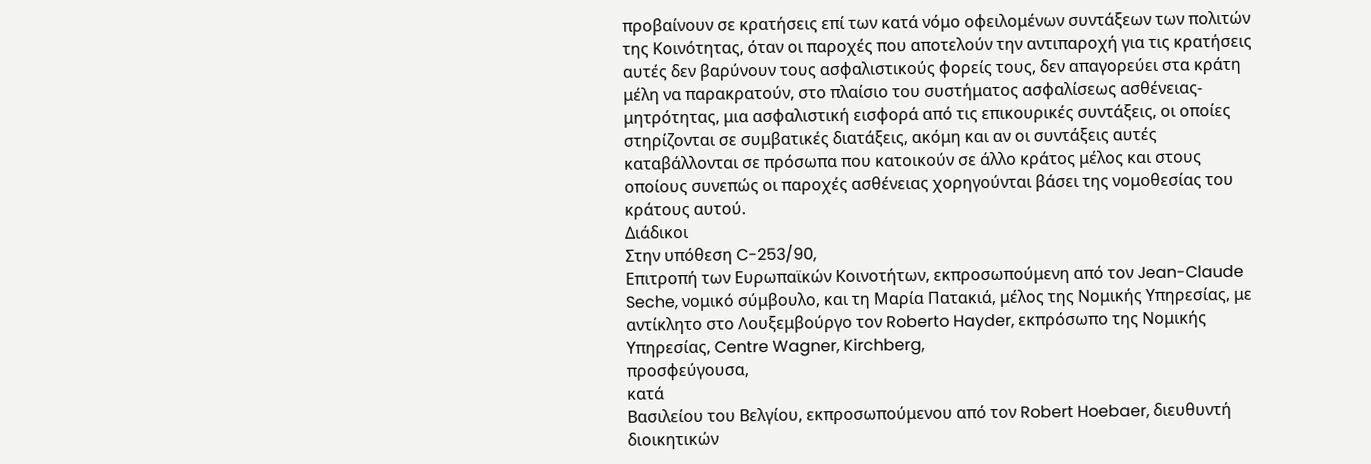προβαίνουν σε κρατήσεις επί των κατά νόμο οφειλομένων συντάξεων των πολιτών της Κοινότητας, όταν οι παροχές που αποτελούν την αντιπαροχή για τις κρατήσεις αυτές δεν βαρύνουν τους ασφαλιστικούς φορείς τους, δεν απαγορεύει στα κράτη μέλη να παρακρατούν, στο πλαίσιο του συστήματος ασφαλίσεως ασθένειας-μητρότητας, μια ασφαλιστική εισφορά από τις επικουρικές συντάξεις, οι οποίες στηρίζονται σε συμβατικές διατάξεις, ακόμη και αν οι συντάξεις αυτές καταβάλλονται σε πρόσωπα που κατοικούν σε άλλο κράτος μέλος και στους οποίους συνεπώς οι παροχές ασθένειας χορηγούνται βάσει της νομοθεσίας του κράτους αυτού.
Διάδικοι
Στην υπόθεση C-253/90,
Επιτροπή των Ευρωπαϊκών Κοινοτήτων, εκπροσωπούμενη από τον Jean-Claude Seche, νομικό σύμβουλο, και τη Μαρία Πατακιά, μέλος της Νομικής Υπηρεσίας, με αντίκλητο στο Λουξεμβούργο τον Roberto Hayder, εκπρόσωπο της Νομικής Υπηρεσίας, Centre Wagner, Kirchberg,
προσφεύγουσα,
κατά
Βασιλείου του Βελγίου, εκπροσωπούμενου από τον Robert Hoebaer, διευθυντή διοικητικών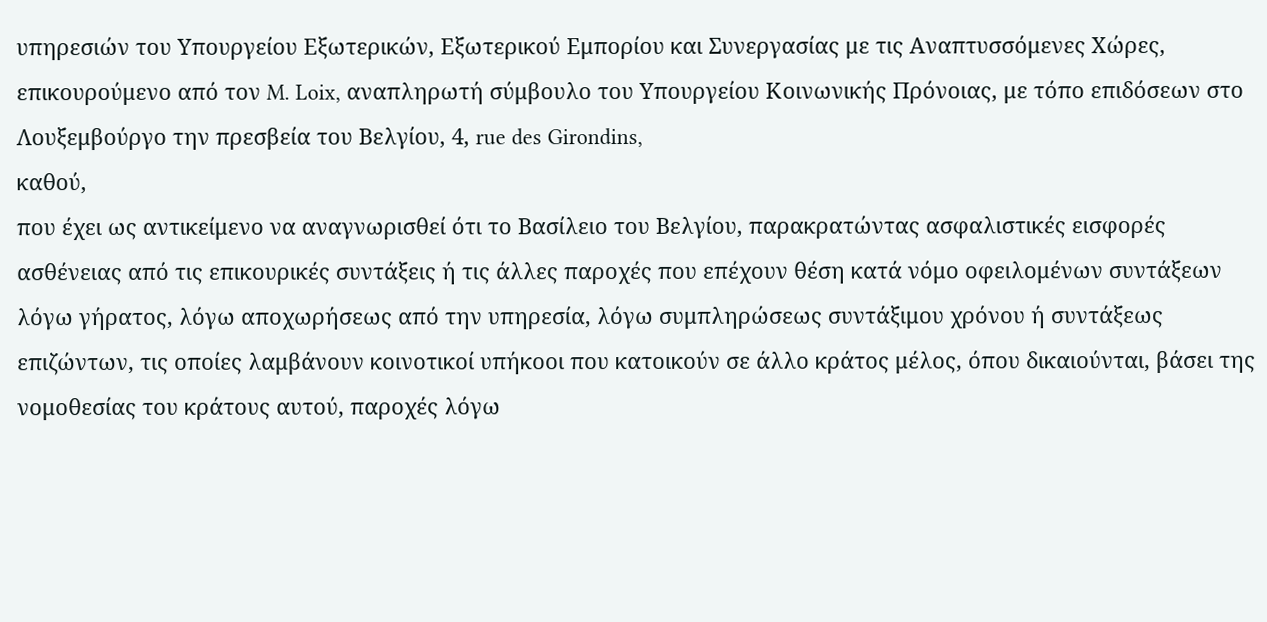υπηρεσιών του Υπουργείου Εξωτερικών, Εξωτερικού Εμπορίου και Συνεργασίας με τις Αναπτυσσόμενες Χώρες, επικουρούμενο από τον M. Loix, αναπληρωτή σύμβουλο του Υπουργείου Κοινωνικής Πρόνοιας, με τόπο επιδόσεων στο Λουξεμβούργο την πρεσβεία του Βελγίου, 4, rue des Girondins,
καθού,
που έχει ως αντικείμενο να αναγνωρισθεί ότι το Βασίλειο του Βελγίου, παρακρατώντας ασφαλιστικές εισφορές ασθένειας από τις επικουρικές συντάξεις ή τις άλλες παροχές που επέχουν θέση κατά νόμο οφειλομένων συντάξεων λόγω γήρατος, λόγω αποχωρήσεως από την υπηρεσία, λόγω συμπληρώσεως συντάξιμου χρόνου ή συντάξεως επιζώντων, τις οποίες λαμβάνουν κοινοτικοί υπήκοοι που κατοικούν σε άλλο κράτος μέλος, όπου δικαιούνται, βάσει της νομοθεσίας του κράτους αυτού, παροχές λόγω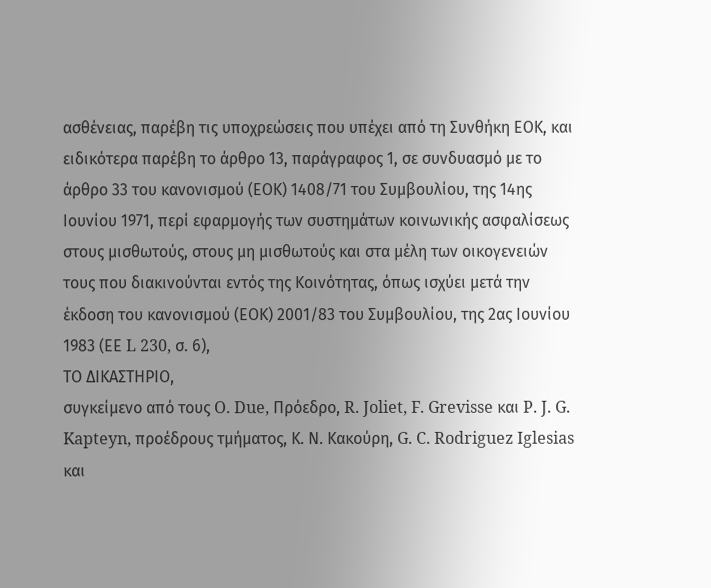ασθένειας, παρέβη τις υποχρεώσεις που υπέχει από τη Συνθήκη ΕΟΚ, και ειδικότερα παρέβη το άρθρο 13, παράγραφος 1, σε συνδυασμό με το άρθρο 33 του κανονισμού (ΕΟΚ) 1408/71 του Συμβουλίου, της 14ης Ιουνίου 1971, περί εφαρμογής των συστημάτων κοινωνικής ασφαλίσεως στους μισθωτούς, στους μη μισθωτούς και στα μέλη των οικογενειών τους που διακινούνται εντός της Κοινότητας, όπως ισχύει μετά την έκδοση του κανονισμού (ΕΟΚ) 2001/83 του Συμβουλίου, της 2ας Ιουνίου 1983 (ΕΕ L 230, σ. 6),
ΤΟ ΔΙΚΑΣΤΗΡΙΟ,
συγκείμενο από τους O. Due, Πρόεδρο, R. Joliet, F. Grevisse και P. J. G. Kapteyn, προέδρους τμήματος, Κ. Ν. Κακούρη, G. C. Rodriguez Iglesias και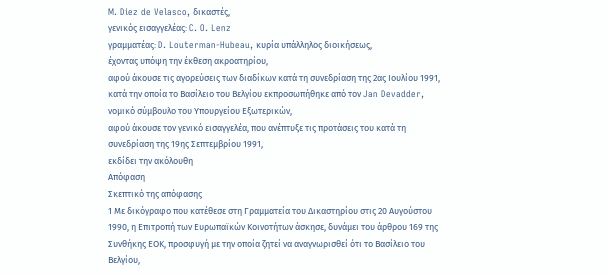M. Diez de Velasco, δικαστές,
γενικός εισαγγελέας: C. O. Lenz
γραμματέας: D. Louterman-Hubeau, κυρία υπάλληλος διοικήσεως,
έχοντας υπόψη την έκθεση ακροατηρίου,
αφού άκουσε τις αγορεύσεις των διαδίκων κατά τη συνεδρίαση της 2ας Ιουλίου 1991, κατά την οποία το Βασίλειο του Βελγίου εκπροσωπήθηκε από τον Jan Devadder, νομικό σύμβουλο του Υπουργείου Εξωτερικών,
αφού άκουσε τον γενικό εισαγγελέα, που ανέπτυξε τις προτάσεις του κατά τη συνεδρίαση της 19ης Σεπτεμβρίου 1991,
εκδίδει την ακόλουθη
Απόφαση
Σκεπτικό της απόφασης
1 Με δικόγραφο που κατέθεσε στη Γραμματεία του Δικαστηρίου στις 20 Αυγούστου 1990, η Επιτροπή των Ευρωπαϊκών Κοινοτήτων άσκησε, δυνάμει του άρθρου 169 της Συνθήκης ΕΟΚ, προσφυγή με την οποία ζητεί να αναγνωρισθεί ότι το Βασίλειο του Βελγίου,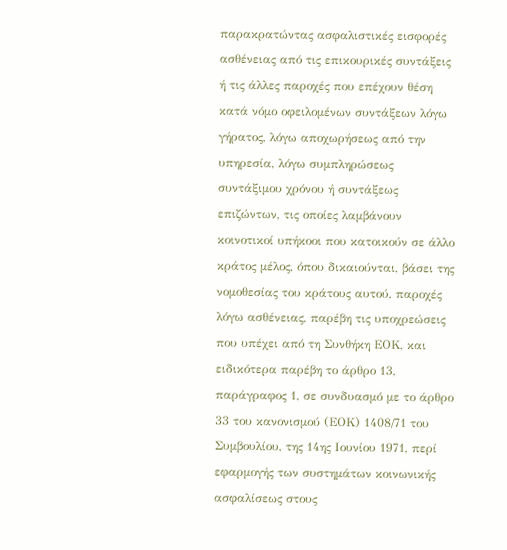παρακρατώντας ασφαλιστικές εισφορές ασθένειας από τις επικουρικές συντάξεις ή τις άλλες παροχές που επέχουν θέση κατά νόμο οφειλομένων συντάξεων λόγω γήρατος, λόγω αποχωρήσεως από την υπηρεσία, λόγω συμπληρώσεως συντάξιμου χρόνου ή συντάξεως επιζώντων, τις οποίες λαμβάνουν κοινοτικοί υπήκοοι που κατοικούν σε άλλο κράτος μέλος, όπου δικαιούνται, βάσει της νομοθεσίας του κράτους αυτού, παροχές λόγω ασθένειας, παρέβη τις υποχρεώσεις που υπέχει από τη Συνθήκη ΕΟΚ, και ειδικότερα παρέβη το άρθρο 13, παράγραφος 1, σε συνδυασμό με το άρθρο 33 του κανονισμού (ΕΟΚ) 1408/71 του Συμβουλίου, της 14ης Ιουνίου 1971, περί εφαρμογής των συστημάτων κοινωνικής ασφαλίσεως στους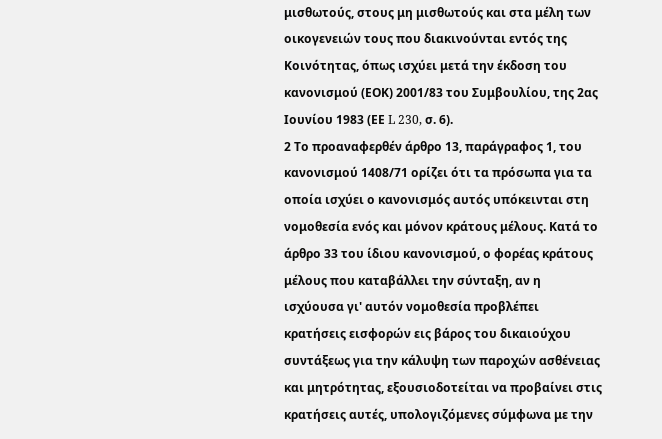μισθωτούς, στους μη μισθωτούς και στα μέλη των οικογενειών τους που διακινούνται εντός της Κοινότητας, όπως ισχύει μετά την έκδοση του κανονισμού (ΕΟΚ) 2001/83 του Συμβουλίου, της 2ας Ιουνίου 1983 (ΕΕ L 230, σ. 6).
2 Το προαναφερθέν άρθρο 13, παράγραφος 1, του κανονισμού 1408/71 ορίζει ότι τα πρόσωπα για τα οποία ισχύει ο κανονισμός αυτός υπόκεινται στη νομοθεσία ενός και μόνον κράτους μέλους. Κατά το άρθρο 33 του ίδιου κανονισμού, ο φορέας κράτους μέλους που καταβάλλει την σύνταξη, αν η ισχύουσα γι' αυτόν νομοθεσία προβλέπει κρατήσεις εισφορών εις βάρος του δικαιούχου συντάξεως για την κάλυψη των παροχών ασθένειας και μητρότητας, εξουσιοδοτείται να προβαίνει στις κρατήσεις αυτές, υπολογιζόμενες σύμφωνα με την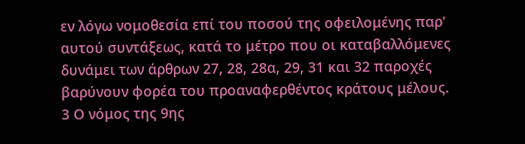εν λόγω νομοθεσία επί του ποσού της οφειλομένης παρ' αυτού συντάξεως, κατά το μέτρο που οι καταβαλλόμενες δυνάμει των άρθρων 27, 28, 28α, 29, 31 και 32 παροχές βαρύνουν φορέα του προαναφερθέντος κράτους μέλους.
3 Ο νόμος της 9ης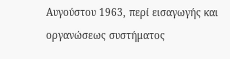Αυγούστου 1963, περί εισαγωγής και οργανώσεως συστήματος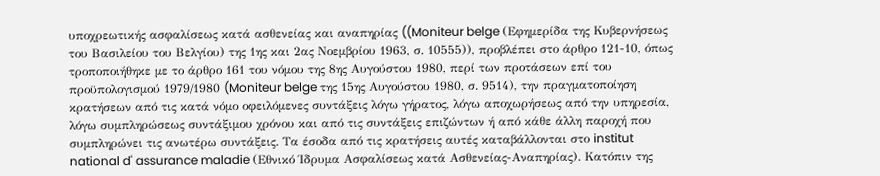υποχρεωτικής ασφαλίσεως κατά ασθενείας και αναπηρίας ((Moniteur belge (Εφημερίδα της Κυβερνήσεως του Βασιλείου του Βελγίου) της 1ης και 2ας Νοεμβρίου 1963, σ. 10555)), προβλέπει στο άρθρο 121-10, όπως τροποποιήθηκε με το άρθρο 161 του νόμου της 8ης Αυγούστου 1980, περί των προτάσεων επί του προϋπολογισμού 1979/1980 (Moniteur belge της 15ης Αυγούστου 1980, σ. 9514), την πραγματοποίηση κρατήσεων από τις κατά νόμο οφειλόμενες συντάξεις λόγω γήρατος, λόγω αποχωρήσεως από την υπηρεσία, λόγω συμπληρώσεως συντάξιμου χρόνου και από τις συντάξεις επιζώντων ή από κάθε άλλη παροχή που συμπληρώνει τις ανωτέρω συντάξεις. Τα έσοδα από τις κρατήσεις αυτές καταβάλλονται στο institut national d' assurance maladie (Εθνικό Ίδρυμα Ασφαλίσεως κατά Ασθενείας-Αναπηρίας). Κατόπιν της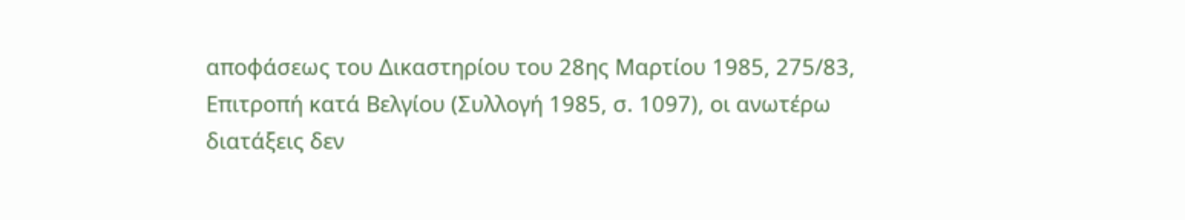αποφάσεως του Δικαστηρίου του 28ης Μαρτίου 1985, 275/83, Επιτροπή κατά Βελγίου (Συλλογή 1985, σ. 1097), οι ανωτέρω διατάξεις δεν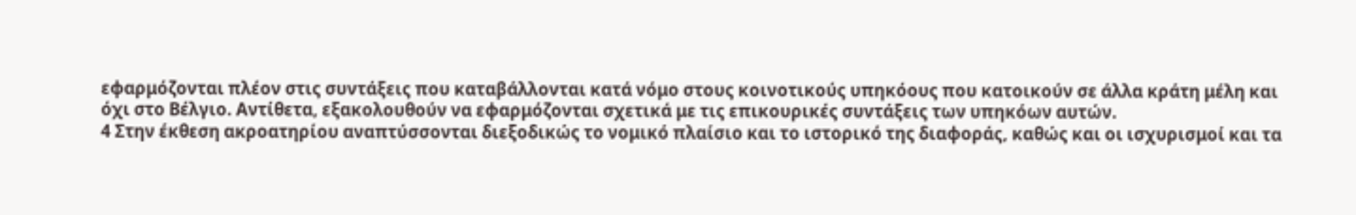εφαρμόζονται πλέον στις συντάξεις που καταβάλλονται κατά νόμο στους κοινοτικούς υπηκόους που κατοικούν σε άλλα κράτη μέλη και όχι στο Βέλγιο. Αντίθετα, εξακολουθούν να εφαρμόζονται σχετικά με τις επικουρικές συντάξεις των υπηκόων αυτών.
4 Στην έκθεση ακροατηρίου αναπτύσσονται διεξοδικώς το νομικό πλαίσιο και το ιστορικό της διαφοράς, καθώς και οι ισχυρισμοί και τα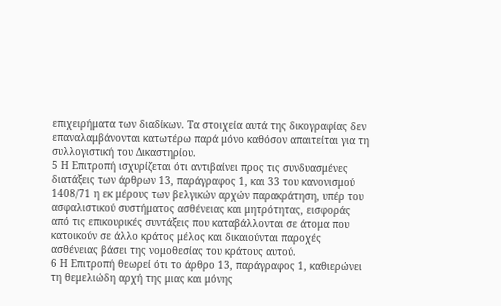επιχειρήματα των διαδίκων. Τα στοιχεία αυτά της δικογραφίας δεν επαναλαμβάνονται κατωτέρω παρά μόνο καθόσον απαιτείται για τη συλλογιστική του Δικαστηρίου.
5 Η Επιτροπή ισχυρίζεται ότι αντιβαίνει προς τις συνδυασμένες διατάξεις των άρθρων 13, παράγραφος 1, και 33 του κανονισμού 1408/71 η εκ μέρους των βελγικών αρχών παρακράτηση, υπέρ του ασφαλιστικού συστήματος ασθένειας και μητρότητας, εισφοράς από τις επικουρικές συντάξεις που καταβάλλονται σε άτομα που κατοικούν σε άλλο κράτος μέλος και δικαιούνται παροχές ασθένειας βάσει της νομοθεσίας του κράτους αυτού.
6 Η Επιτροπή θεωρεί ότι το άρθρο 13, παράγραφος 1, καθιερώνει τη θεμελιώδη αρχή της μιας και μόνης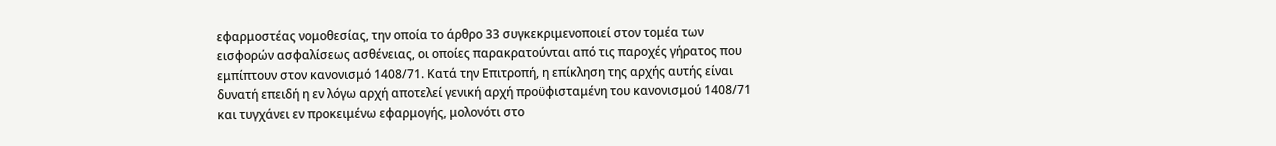εφαρμοστέας νομοθεσίας, την οποία το άρθρο 33 συγκεκριμενοποιεί στον τομέα των εισφορών ασφαλίσεως ασθένειας, οι οποίες παρακρατούνται από τις παροχές γήρατος που εμπίπτουν στον κανονισμό 1408/71. Κατά την Επιτροπή, η επίκληση της αρχής αυτής είναι δυνατή επειδή η εν λόγω αρχή αποτελεί γενική αρχή προϋφισταμένη του κανονισμού 1408/71 και τυγχάνει εν προκειμένω εφαρμογής, μολονότι στο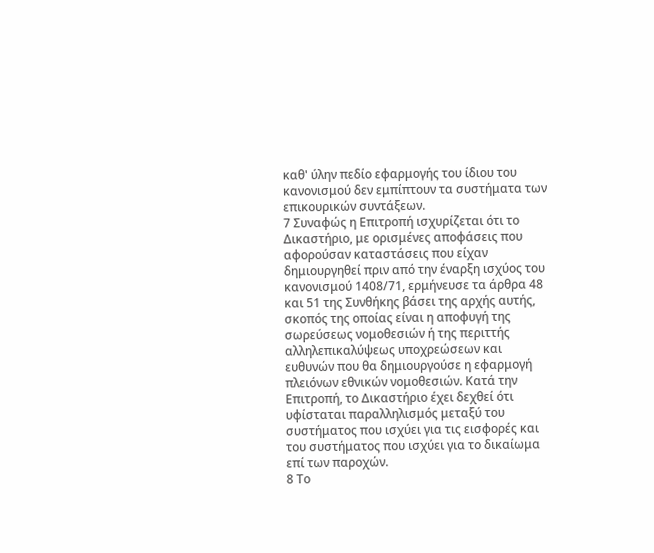καθ' ύλην πεδίο εφαρμογής του ίδιου του κανονισμού δεν εμπίπτουν τα συστήματα των επικουρικών συντάξεων.
7 Συναφώς η Επιτροπή ισχυρίζεται ότι το Δικαστήριο, με ορισμένες αποφάσεις που αφορούσαν καταστάσεις που είχαν δημιουργηθεί πριν από την έναρξη ισχύος του κανονισμού 1408/71, ερμήνευσε τα άρθρα 48 και 51 της Συνθήκης βάσει της αρχής αυτής, σκοπός της οποίας είναι η αποφυγή της σωρεύσεως νομοθεσιών ή της περιττής αλληλεπικαλύψεως υποχρεώσεων και ευθυνών που θα δημιουργούσε η εφαρμογή πλειόνων εθνικών νομοθεσιών. Κατά την Επιτροπή, το Δικαστήριο έχει δεχθεί ότι υφίσταται παραλληλισμός μεταξύ του συστήματος που ισχύει για τις εισφορές και του συστήματος που ισχύει για το δικαίωμα επί των παροχών.
8 Το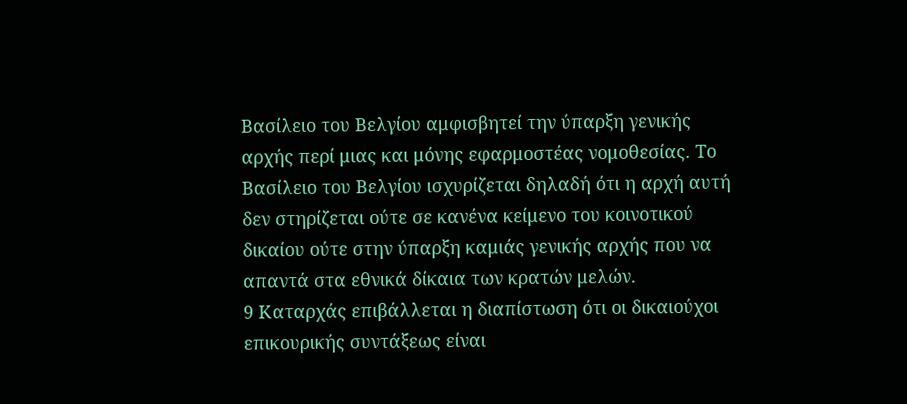Βασίλειο του Βελγίου αμφισβητεί την ύπαρξη γενικής αρχής περί μιας και μόνης εφαρμοστέας νομοθεσίας. Το Βασίλειο του Βελγίου ισχυρίζεται δηλαδή ότι η αρχή αυτή δεν στηρίζεται ούτε σε κανένα κείμενο του κοινοτικού δικαίου ούτε στην ύπαρξη καμιάς γενικής αρχής που να απαντά στα εθνικά δίκαια των κρατών μελών.
9 Καταρχάς επιβάλλεται η διαπίστωση ότι οι δικαιούχοι επικουρικής συντάξεως είναι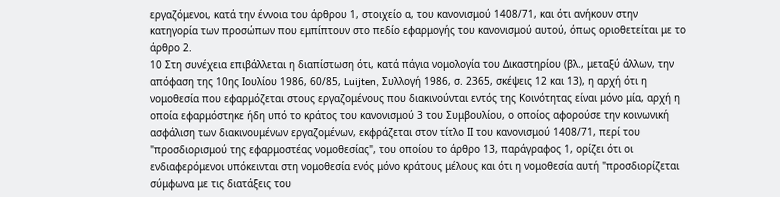εργαζόμενοι, κατά την έννοια του άρθρου 1, στοιχείο α, του κανονισμού 1408/71, και ότι ανήκουν στην κατηγορία των προσώπων που εμπίπτουν στο πεδίο εφαρμογής του κανονισμού αυτού, όπως οριοθετείται με το άρθρο 2.
10 Στη συνέχεια επιβάλλεται η διαπίστωση ότι, κατά πάγια νομολογία του Δικαστηρίου (βλ., μεταξύ άλλων, την απόφαση της 10ης Ιουλίου 1986, 60/85, Luijten, Συλλογή 1986, σ. 2365, σκέψεις 12 και 13), η αρχή ότι η νομοθεσία που εφαρμόζεται στους εργαζομένους που διακινούνται εντός της Κοινότητας είναι μόνο μία, αρχή η οποία εφαρμόστηκε ήδη υπό το κράτος του κανονισμού 3 του Συμβουλίου, ο οποίος αφορούσε την κοινωνική ασφάλιση των διακινουμένων εργαζομένων, εκφράζεται στον τίτλο ΙΙ του κανονισμού 1408/71, περί του "προσδιορισμού της εφαρμοστέας νομοθεσίας", του οποίου το άρθρο 13, παράγραφος 1, ορίζει ότι οι ενδιαφερόμενοι υπόκεινται στη νομοθεσία ενός μόνο κράτους μέλους και ότι η νομοθεσία αυτή "προσδιορίζεται σύμφωνα με τις διατάξεις του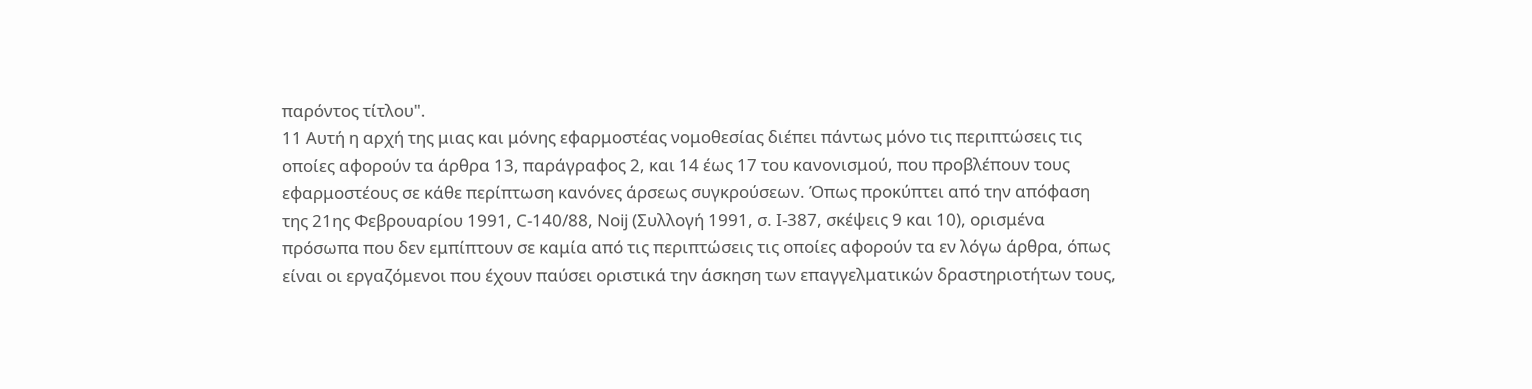παρόντος τίτλου".
11 Αυτή η αρχή της μιας και μόνης εφαρμοστέας νομοθεσίας διέπει πάντως μόνο τις περιπτώσεις τις οποίες αφορούν τα άρθρα 13, παράγραφος 2, και 14 έως 17 του κανονισμού, που προβλέπουν τους εφαρμοστέους σε κάθε περίπτωση κανόνες άρσεως συγκρούσεων. Όπως προκύπτει από την απόφαση της 21ης Φεβρουαρίου 1991, C-140/88, Noij (Συλλογή 1991, σ. Ι-387, σκέψεις 9 και 10), ορισμένα πρόσωπα που δεν εμπίπτουν σε καμία από τις περιπτώσεις τις οποίες αφορούν τα εν λόγω άρθρα, όπως είναι οι εργαζόμενοι που έχουν παύσει οριστικά την άσκηση των επαγγελματικών δραστηριοτήτων τους,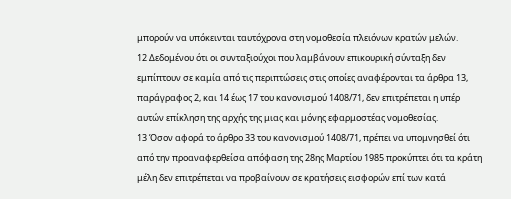μπορούν να υπόκεινται ταυτόχρονα στη νομοθεσία πλειόνων κρατών μελών.
12 Δεδομένου ότι οι συνταξιούχοι που λαμβάνουν επικουρική σύνταξη δεν εμπίπτουν σε καμία από τις περιπτώσεις στις οποίες αναφέρονται τα άρθρα 13, παράγραφος 2, και 14 έως 17 του κανονισμού 1408/71, δεν επιτρέπεται η υπέρ αυτών επίκληση της αρχής της μιας και μόνης εφαρμοστέας νομοθεσίας.
13 Όσον αφορά το άρθρο 33 του κανονισμού 1408/71, πρέπει να υπομνησθεί ότι από την προαναφερθείσα απόφαση της 28ης Μαρτίου 1985 προκύπτει ότι τα κράτη μέλη δεν επιτρέπεται να προβαίνουν σε κρατήσεις εισφορών επί των κατά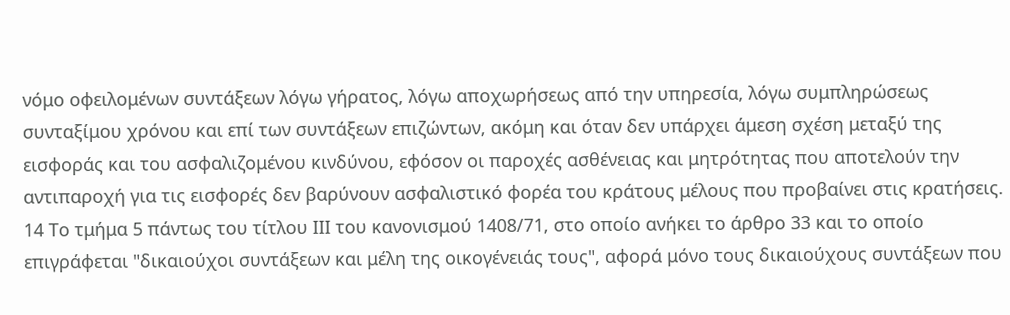νόμο οφειλομένων συντάξεων λόγω γήρατος, λόγω αποχωρήσεως από την υπηρεσία, λόγω συμπληρώσεως συνταξίμου χρόνου και επί των συντάξεων επιζώντων, ακόμη και όταν δεν υπάρχει άμεση σχέση μεταξύ της εισφοράς και του ασφαλιζομένου κινδύνου, εφόσον οι παροχές ασθένειας και μητρότητας που αποτελούν την αντιπαροχή για τις εισφορές δεν βαρύνουν ασφαλιστικό φορέα του κράτους μέλους που προβαίνει στις κρατήσεις.
14 Το τμήμα 5 πάντως του τίτλου ΙΙΙ του κανονισμού 1408/71, στο οποίο ανήκει το άρθρο 33 και το οποίο επιγράφεται "δικαιούχοι συντάξεων και μέλη της οικογένειάς τους", αφορά μόνο τους δικαιούχους συντάξεων που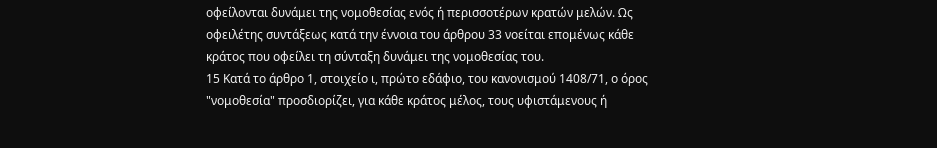οφείλονται δυνάμει της νομοθεσίας ενός ή περισσοτέρων κρατών μελών. Ως οφειλέτης συντάξεως κατά την έννοια του άρθρου 33 νοείται επομένως κάθε κράτος που οφείλει τη σύνταξη δυνάμει της νομοθεσίας του.
15 Κατά το άρθρο 1, στοιχείο ι, πρώτο εδάφιο, του κανονισμού 1408/71, ο όρος "νομοθεσία" προσδιορίζει, για κάθε κράτος μέλος, τους υφιστάμενους ή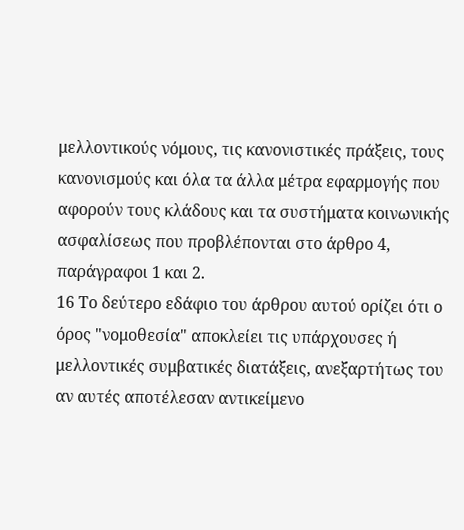μελλοντικούς νόμους, τις κανονιστικές πράξεις, τους κανονισμούς και όλα τα άλλα μέτρα εφαρμογής που αφορούν τους κλάδους και τα συστήματα κοινωνικής ασφαλίσεως που προβλέπονται στο άρθρο 4, παράγραφοι 1 και 2.
16 Το δεύτερο εδάφιο του άρθρου αυτού ορίζει ότι ο όρος "νομοθεσία" αποκλείει τις υπάρχουσες ή μελλοντικές συμβατικές διατάξεις, ανεξαρτήτως του αν αυτές αποτέλεσαν αντικείμενο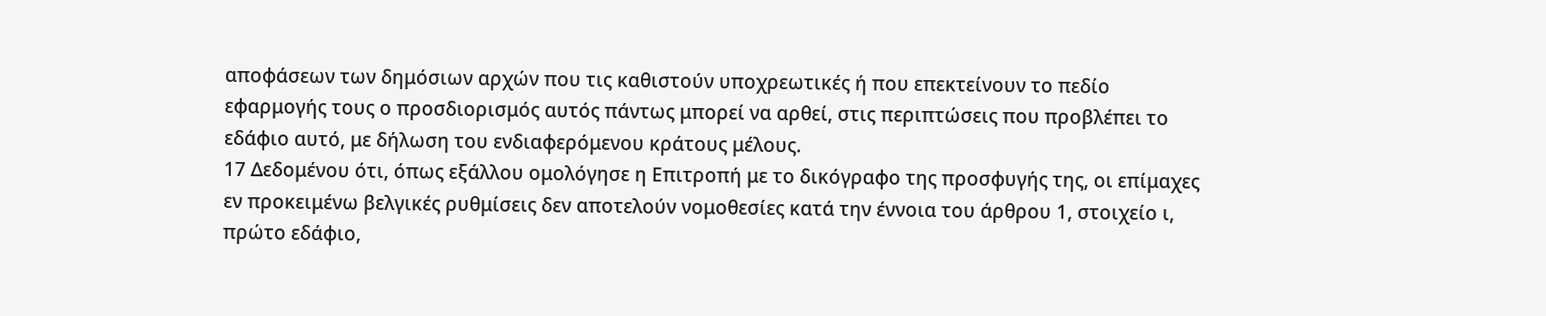αποφάσεων των δημόσιων αρχών που τις καθιστούν υποχρεωτικές ή που επεκτείνουν το πεδίο εφαρμογής τους ο προσδιορισμός αυτός πάντως μπορεί να αρθεί, στις περιπτώσεις που προβλέπει το εδάφιο αυτό, με δήλωση του ενδιαφερόμενου κράτους μέλους.
17 Δεδομένου ότι, όπως εξάλλου ομολόγησε η Επιτροπή με το δικόγραφο της προσφυγής της, οι επίμαχες εν προκειμένω βελγικές ρυθμίσεις δεν αποτελούν νομοθεσίες κατά την έννοια του άρθρου 1, στοιχείο ι, πρώτο εδάφιο,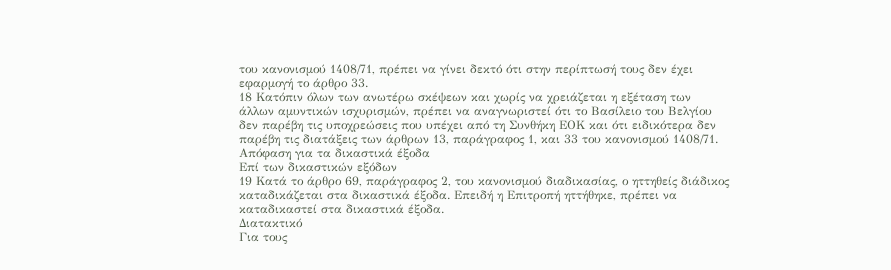του κανονισμού 1408/71, πρέπει να γίνει δεκτό ότι στην περίπτωσή τους δεν έχει εφαρμογή το άρθρο 33.
18 Κατόπιν όλων των ανωτέρω σκέψεων και χωρίς να χρειάζεται η εξέταση των άλλων αμυντικών ισχυρισμών, πρέπει να αναγνωριστεί ότι το Βασίλειο του Βελγίου δεν παρέβη τις υποχρεώσεις που υπέχει από τη Συνθήκη ΕΟΚ και ότι ειδικότερα δεν παρέβη τις διατάξεις των άρθρων 13, παράγραφος 1, και 33 του κανονισμού 1408/71.
Απόφαση για τα δικαστικά έξοδα
Επί των δικαστικών εξόδων
19 Κατά το άρθρο 69, παράγραφος 2, του κανονισμού διαδικασίας, ο ηττηθείς διάδικος καταδικάζεται στα δικαστικά έξοδα. Επειδή η Επιτροπή ηττήθηκε, πρέπει να καταδικαστεί στα δικαστικά έξοδα.
Διατακτικό
Για τους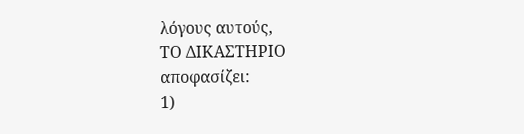λόγους αυτούς,
ΤΟ ΔΙΚΑΣΤΗΡΙΟ
αποφασίζει:
1)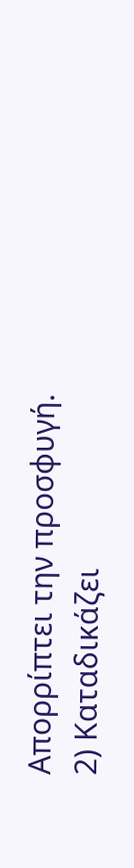Απορρίπτει την προσφυγή.
2) Καταδικάζει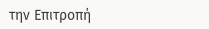την Επιτροπή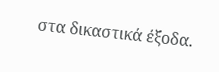στα δικαστικά έξοδα.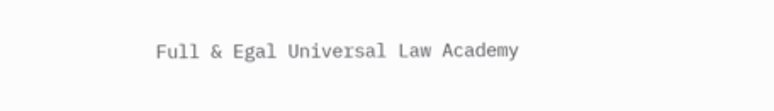Full & Egal Universal Law Academy